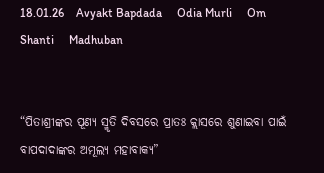18.01.26    Avyakt Bapdada     Odia Murli     Om Shanti     Madhuban


“ପିତାଶ୍ରୀଙ୍କର ପୂଣ୍ୟ ସ୍ମୃତି ଦିବସରେ ପ୍ରାତଃ କ୍ଲାସରେ ଶୁଣାଇବା ପାଇଁ ବାପଦାଦାଙ୍କର ଅମୂଲ୍ୟ ମହାବାକ୍ୟ”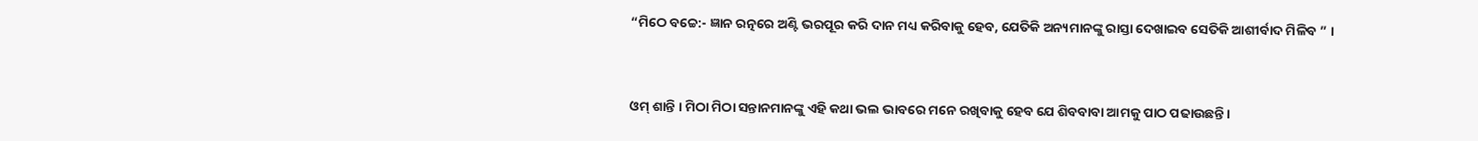“ମିଠେ ବଚ୍ଚେ:- ଜ୍ଞାନ ରତ୍ନରେ ଅଣ୍ଟି ଭରପୂର କରି ଦାନ ମଧ୍ୟ କରିବାକୁ ହେବ, ଯେତିକି ଅନ୍ୟମାନଙ୍କୁ ରାସ୍ତା ଦେଖାଇବ ସେତିକି ଆଶୀର୍ବାଦ ମିଳିବ ” ।


ଓମ୍ ଶାନ୍ତି । ମିଠା ମିଠା ସନ୍ତାନମାନଙ୍କୁ ଏହି କଥା ଭଲ ଭାବରେ ମନେ ରଖିବାକୁ ହେବ ଯେ ଶିବବାବା ଆମକୁ ପାଠ ପଢାଉଛନ୍ତି ।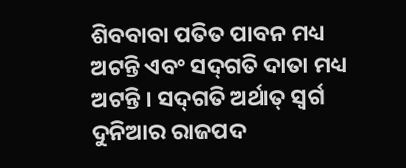ଶିବବାବା ପତିତ ପାବନ ମଧ୍ୟ ଅଟନ୍ତି ଏବଂ ସଦ୍‌ଗତି ଦାତା ମଧ୍ୟ ଅଟନ୍ତି । ସଦ୍‌ଗତି ଅର୍ଥାତ୍ ସ୍ୱର୍ଗ ଦୁନିଆର ରାଜପଦ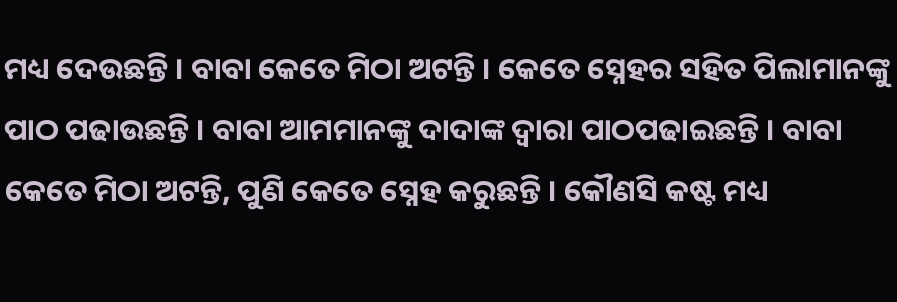ମଧ୍ୟ ଦେଉଛନ୍ତି । ବାବା କେତେ ମିଠା ଅଟନ୍ତି । କେତେ ସ୍ନେହର ସହିତ ପିଲାମାନଙ୍କୁ ପାଠ ପଢାଉଛନ୍ତି । ବାବା ଆମମାନଙ୍କୁ ଦାଦାଙ୍କ ଦ୍ୱାରା ପାଠପଢାଇଛନ୍ତି । ବାବା କେତେ ମିଠା ଅଟନ୍ତି, ପୁଣି କେତେ ସ୍ନେହ କରୁଛନ୍ତି । କୌଣସି କଷ୍ଟ ମଧ୍ୟ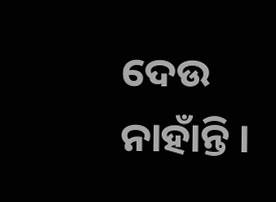ଦେଉ ନାହାଁନ୍ତି ।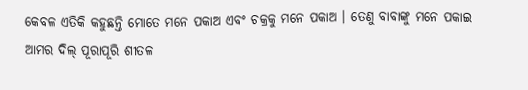କେବଳ ଏତିକି କହୁଛନ୍ତି ମୋତେ ମନେ ପକାଅ ଏବଂ ଚକ୍ରକୁ ମନେ ପକାଅ । ତେଣୁ ବାବାଙ୍କୁ ମନେ ପକାଇ ଆମର ଦିଲ୍ ପୂରାପୂରି ଶୀତଳ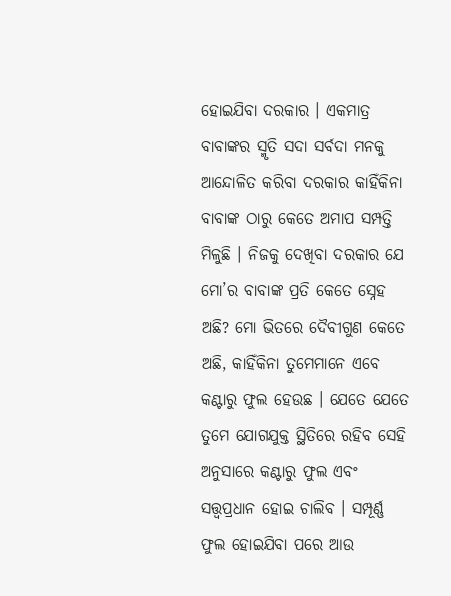ହୋଇଯିବା ଦରକାର । ଏକମାତ୍ର ବାବାଙ୍କର ସ୍ମୃତି ସଦା ସର୍ବଦା ମନକୁ ଆନ୍ଦୋଳିତ କରିବା ଦରକାର କାହିଁକିନା ବାବାଙ୍କ ଠାରୁ କେତେ ଅମାପ ସମ୍ପତ୍ତି ମିଳୁଛି । ନିଜକୁ ଦେଖିବା ଦରକାର ଯେ ମୋ’ର ବାବାଙ୍କ ପ୍ରତି କେତେ ସ୍ନେହ ଅଛି? ମୋ ଭିତରେ ଦୈବୀଗୁଣ କେତେ ଅଛି, କାହିଁକିନା ତୁମେମାନେ ଏବେ କଣ୍ଟାରୁ ଫୁଲ ହେଉଛ । ଯେତେ ଯେତେ ତୁମେ ଯୋଗଯୁକ୍ତ ସ୍ଥିତିରେ ରହିବ ସେହି ଅନୁସାରେ କଣ୍ଟାରୁ ଫୁଲ ଏବଂ ସତ୍ତ୍ୱପ୍ରଧାନ ହୋଇ ଚାଲିବ । ସମ୍ପୂର୍ଣ୍ଣ ଫୁଲ ହୋଇଯିବା ପରେ ଆଉ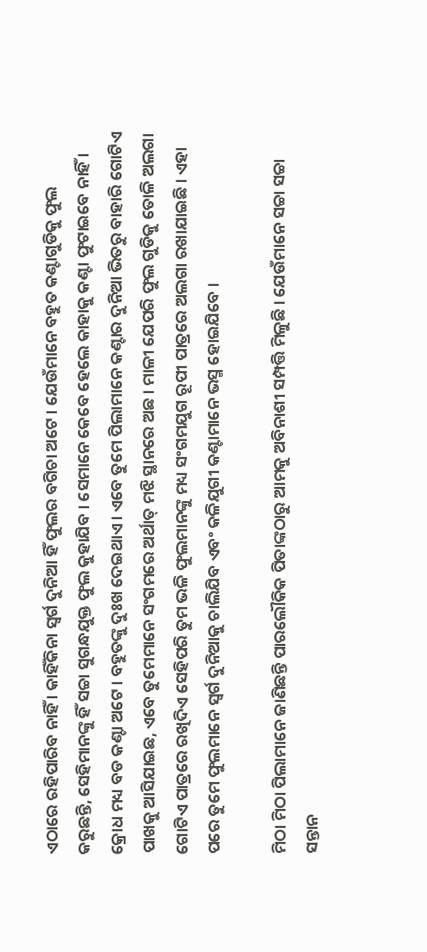ଏଠାରେ ରହିପାରିବ ନାହିଁ । କାହିଁକିନା ସ୍ୱର୍ଗ ଦୁନିଆ ହିଁ ଫୁଲର ବଗିଚା ଅଟେ । ଯେଉଁମାନେ ବହୁତ କଣ୍ଟାଗୁଡିକୁ ଫୁଲ କରୁଛନ୍ତି, ସେହିମାନଙ୍କୁ ହିଁ ସଚ୍ଚା ସୁଗନ୍ଧଯୁକ୍ତ ଫୁଲ କୁହାଯିବ । ସେମାନେ କେବେ ହେଲେ କାହାକୁ କଣ୍ଟା ଫୁଟାଇବେ ନାହିଁ । କ୍ରୋଧ ମଧ୍ୟ ବଡ କଣ୍ଟା ଅଟେ । ବହୁତଙ୍କୁ ଦୁଃଖ ଦେଇଥାଏ । ଏବେ ତୁମେ ପିଲାମାନେ କଣ୍ଟାର ଦୁନିଆ ଭିତରୁ ବାହାରି ଗୋଟିଏ ପାଖକୁ ଆସିଯାଇଛ, ଏବେ ତୁମେମାନେ ସଂଗମରେ ଅର୍ଥାତ୍ ମଝି ସ୍ଥାନରେ ଅଛ । ମାଳୀ ଯେପରି ଫୁଲ ଗୁଡିକୁ ତୋଳି ଅଲଗା ଗୋଟିଏ ପାତ୍ରରେ ରଖିଦିଏ ସେହିପରି ତୁମ ଭଳି ଫୁଲମାନଙ୍କୁ ମଧ୍ୟ ସଂଗମଯୁଗ ରୂପୀ ପାତ୍ରରେ ଅଲଗା ରଖାଯାଇଛି । ଏହା ପରେ ତୁମେ ଫୁଲମାନେ ସ୍ୱର୍ଗ ଦୁନିଆକୁ ଚାଲିଯିବ ଏବଂ କଳିଯୁଗୀ କଣ୍ଟାମାନେ ଭସ୍ମ ହୋଇଯିବେ ।

ମିଠା ମିଠା ପିଲାମାନେ ଜାଣିଛନ୍ତି ପାରଲୌକିକ ପିତାଙ୍କଠାରୁ ଆମକୁ ଅବିନାଶୀ ସମ୍ପତ୍ତି ମିଳୁଛି । ଯେଉଁମାନେ ସଚ୍ଚା ସଚ୍ଚା ସନ୍ତାନ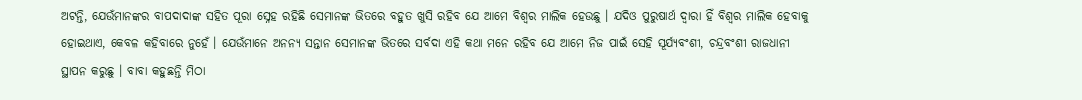ଅଟନ୍ତି, ଯେଉଁମାନଙ୍କର ବାପଦାଦାଙ୍କ ସହିତ ପୂରା ସ୍ନେହ ରହିଛି ସେମାନଙ୍କ ଭିତରେ ବହୁତ ଖୁସି ରହିବ ଯେ ଆମେ ବିଶ୍ୱର ମାଲିକ ହେଉଛୁ । ଯଦିଓ ପୁରୁଷାର୍ଥ ଦ୍ୱାରା ହିଁ ବିଶ୍ୱର ମାଲିକ ହେବାକୁ ହୋଇଥାଏ, କେବଳ କହିବାରେ ନୁହେଁ । ଯେଉଁମାନେ ଅନନ୍ୟ ସନ୍ତାନ ସେମାନଙ୍କ ଭିତରେ ସର୍ବଦା ଏହି କଥା ମନେ ରହିବ ଯେ ଆମେ ନିଜ ପାଇଁ ସେହି ସୂର୍ଯ୍ୟବଂଶୀ, ଚନ୍ଦ୍ରବଂଶୀ ରାଜଧାନୀ ସ୍ଥାପନ କରୁଛୁ । ବାବା କହୁଛନ୍ତି ମିଠା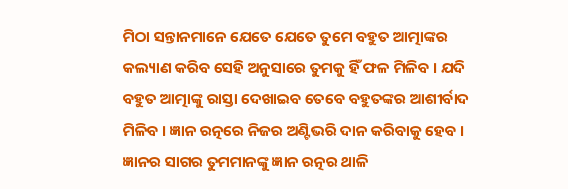ମିଠା ସନ୍ତାନମାନେ ଯେତେ ଯେତେ ତୁମେ ବହୁତ ଆତ୍ମାଙ୍କର କଲ୍ୟାଣ କରିବ ସେହି ଅନୁସାରେ ତୁମକୁ ହିଁ ଫଳ ମିଳିବ । ଯଦି ବହୁତ ଆତ୍ମାଙ୍କୁ ରାସ୍ତା ଦେଖାଇବ ତେବେ ବହୁତଙ୍କର ଆଶୀର୍ବାଦ ମିଳିବ । ଜ୍ଞାନ ରତ୍ନରେ ନିଜର ଅଣ୍ଟିଭରି ଦାନ କରିବାକୁ ହେବ । ଜ୍ଞାନର ସାଗର ତୁମମାନଙ୍କୁ ଜ୍ଞାନ ରତ୍ନର ଥାଳି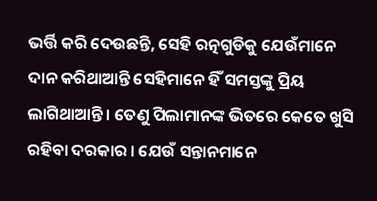ଭର୍ତ୍ତି କରି ଦେଉଛନ୍ତି, ସେହି ରତ୍ନଗୁଡିକୁ ଯେଉଁମାନେ ଦାନ କରିଥାଆନ୍ତି ସେହିମାନେ ହିଁ ସମସ୍ତଙ୍କୁ ପ୍ରିୟ ଲାଗିଥାଆନ୍ତି । ତେଣୁ ପିଲାମାନଙ୍କ ଭିତରେ କେତେ ଖୁସି ରହିବା ଦରକାର । ଯେଉଁ ସନ୍ତାନମାନେ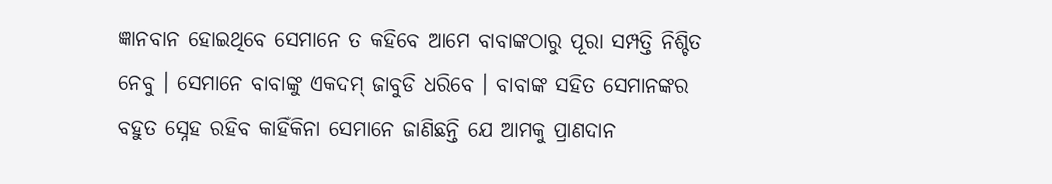ଜ୍ଞାନବାନ ହୋଇଥିବେ ସେମାନେ ତ କହିବେ ଆମେ ବାବାଙ୍କଠାରୁ ପୂରା ସମ୍ପତ୍ତି ନିଶ୍ଚିତ ନେବୁ । ସେମାନେ ବାବାଙ୍କୁ ଏକଦମ୍ ଜାବୁଡି ଧରିବେ । ବାବାଙ୍କ ସହିତ ସେମାନଙ୍କର ବହୁତ ସ୍ନେହ ରହିବ କାହିଁକିନା ସେମାନେ ଜାଣିଛନ୍ତି ଯେ ଆମକୁ ପ୍ରାଣଦାନ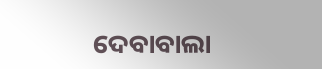ଦେବାବାଲା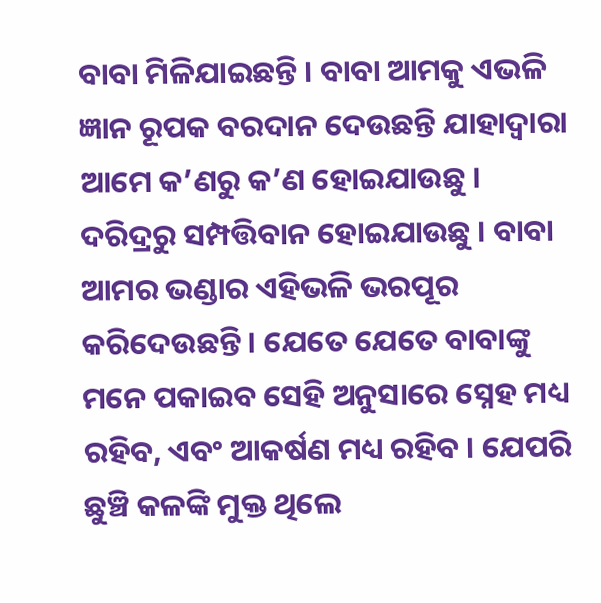ବାବା ମିଳିଯାଇଛନ୍ତି । ବାବା ଆମକୁ ଏଭଳି ଜ୍ଞାନ ରୂପକ ବରଦାନ ଦେଉଛନ୍ତି ଯାହାଦ୍ୱାରା ଆମେ କ’ଣରୁ କ’ଣ ହୋଇଯାଉଛୁ । ଦରିଦ୍ରରୁ ସମ୍ପତ୍ତିବାନ ହୋଇଯାଉଛୁ । ବାବା ଆମର ଭଣ୍ଡାର ଏହିଭଳି ଭରପୂର କରିଦେଉଛନ୍ତି । ଯେତେ ଯେତେ ବାବାଙ୍କୁ ମନେ ପକାଇବ ସେହି ଅନୁସାରେ ସ୍ନେହ ମଧ୍ୟ ରହିବ, ଏବଂ ଆକର୍ଷଣ ମଧ୍ୟ ରହିବ । ଯେପରି ଛୁଞ୍ଚି କଳଙ୍କି ମୁକ୍ତ ଥିଲେ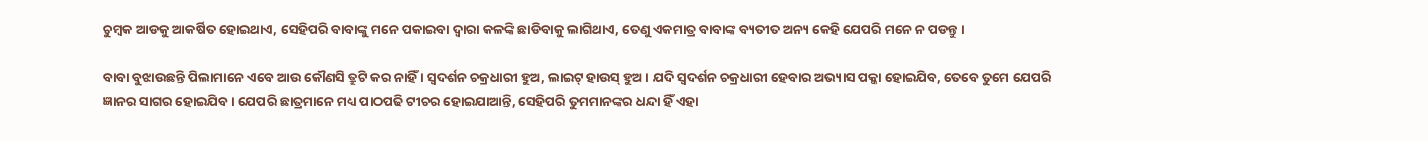ଚୁମ୍ବକ ଆଡକୁ ଆକର୍ଷିତ ହୋଇଥାଏ, ସେହିପରି ବାବାଙ୍କୁ ମନେ ପକାଇବା ଦ୍ୱାରା କଳଙ୍କି ଛାଡିବାକୁ ଲାଗିଥାଏ, ତେଣୁ ଏକମାତ୍ର ବାବାଙ୍କ ବ୍ୟତୀତ ଅନ୍ୟ କେହି ଯେପରି ମନେ ନ ପଡନ୍ତୁ ।

ବାବା ବୁଝାଉଛନ୍ତି ପିଲାମାନେ ଏବେ ଆଉ କୌଣସି ତ୍ରୁଟି କର ନାହିଁ । ସ୍ୱଦର୍ଶନ ଚକ୍ରଧାରୀ ହୁଅ, ଲାଇଟ୍ ହାଉସ୍ ହୁଅ । ଯଦି ସ୍ୱଦର୍ଶନ ଚକ୍ରଧାରୀ ହେବାର ଅଭ୍ୟାସ ପକ୍କା ହୋଇଯିବ, ତେବେ ତୁମେ ଯେପରି ଜ୍ଞାନର ସାଗର ହୋଇଯିବ । ଯେପରି ଛାତ୍ରମାନେ ମଧ୍ୟ ପାଠପଢି ଟୀଚର ହୋଇଯାଆନ୍ତି, ସେହିପରି ତୁମମାନଙ୍କର ଧନ୍ଦା ହିଁ ଏହା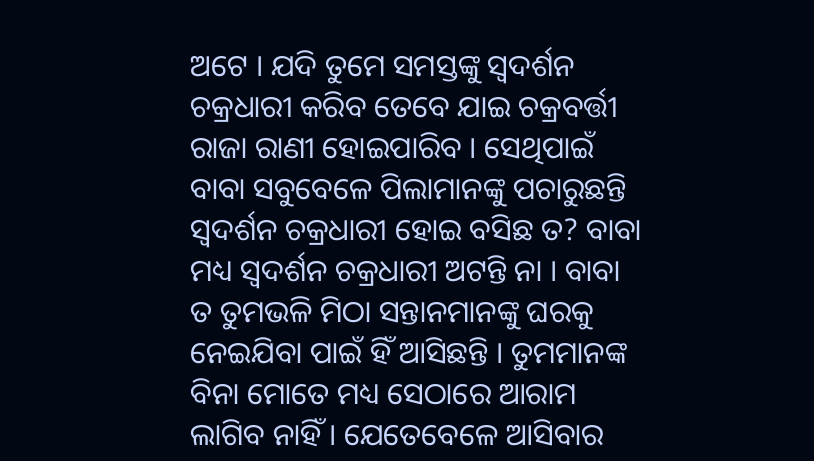ଅଟେ । ଯଦି ତୁମେ ସମସ୍ତଙ୍କୁ ସ୍ୱଦର୍ଶନ ଚକ୍ରଧାରୀ କରିବ ତେବେ ଯାଇ ଚକ୍ରବର୍ତ୍ତୀ ରାଜା ରାଣୀ ହୋଇପାରିବ । ସେଥିପାଇଁ ବାବା ସବୁବେଳେ ପିଲାମାନଙ୍କୁ ପଚାରୁଛନ୍ତି ସ୍ୱଦର୍ଶନ ଚକ୍ରଧାରୀ ହୋଇ ବସିଛ ତ? ବାବା ମଧ୍ୟ ସ୍ୱଦର୍ଶନ ଚକ୍ରଧାରୀ ଅଟନ୍ତି ନା । ବାବା ତ ତୁମଭଳି ମିଠା ସନ୍ତାନମାନଙ୍କୁ ଘରକୁ ନେଇଯିବା ପାଇଁ ହିଁ ଆସିଛନ୍ତି । ତୁମମାନଙ୍କ ବିନା ମୋତେ ମଧ୍ୟ ସେଠାରେ ଆରାମ ଲାଗିବ ନାହିଁ । ଯେତେବେଳେ ଆସିବାର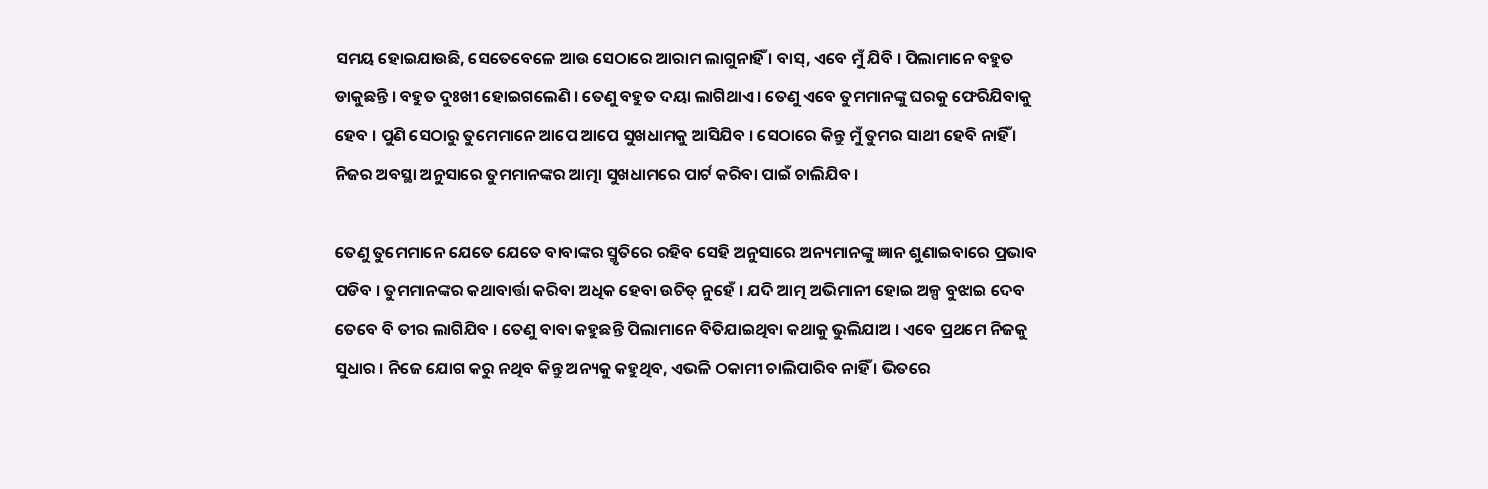ସମୟ ହୋଇଯାଉଛି, ସେତେବେଳେ ଆଉ ସେଠାରେ ଆରାମ ଲାଗୁନାହିଁ । ବାସ୍‌, ଏବେ ମୁଁ ଯିବି । ପିଲାମାନେ ବହୁତ ଡାକୁଛନ୍ତି । ବହୁତ ଦୁଃଖୀ ହୋଇଗଲେଣି । ତେଣୁ ବହୁତ ଦୟା ଲାଗିଥାଏ । ତେଣୁ ଏବେ ତୁମମାନଙ୍କୁ ଘରକୁ ଫେରିଯିବାକୁ ହେବ । ପୁଣି ସେଠାରୁ ତୁମେମାନେ ଆପେ ଆପେ ସୁଖଧାମକୁ ଆସିଯିବ । ସେଠାରେ କିନ୍ତୁ ମୁଁ ତୁମର ସାଥୀ ହେବି ନାହିଁ । ନିଜର ଅବସ୍ଥା ଅନୁସାରେ ତୁମମାନଙ୍କର ଆତ୍ମା ସୁଖଧାମରେ ପାର୍ଟ କରିବା ପାଇଁ ଚାଲିଯିବ ।

ତେଣୁ ତୁମେମାନେ ଯେତେ ଯେତେ ବାବାଙ୍କର ସ୍ମୃତିରେ ରହିବ ସେହି ଅନୁସାରେ ଅନ୍ୟମାନଙ୍କୁ ଜ୍ଞାନ ଶୁଣାଇବାରେ ପ୍ରଭାବ ପଡିବ । ତୁମମାନଙ୍କର କଥାବାର୍ତ୍ତା କରିବା ଅଧିକ ହେବା ଉଚିତ୍ ନୁହେଁ । ଯଦି ଆତ୍ମ ଅଭିମାନୀ ହୋଇ ଅଳ୍ପ ବୁଝାଇ ଦେବ ତେବେ ବି ତୀର ଲାଗିଯିବ । ତେଣୁ ବାବା କହୁଛନ୍ତି ପିଲାମାନେ ବିତିଯାଇଥିବା କଥାକୁ ଭୁଲିଯାଅ । ଏବେ ପ୍ରଥମେ ନିଜକୁ ସୁଧାର । ନିଜେ ଯୋଗ କରୁ ନଥିବ କିନ୍ତୁ ଅନ୍ୟକୁ କହୁଥିବ, ଏଭଳି ଠକାମୀ ଚାଲିପାରିବ ନାହିଁ । ଭିତରେ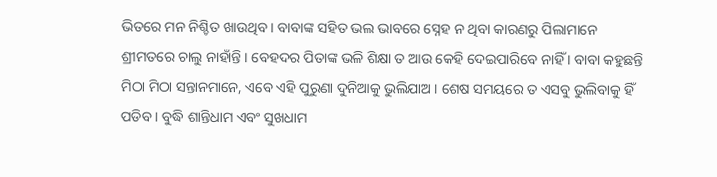ଭିତରେ ମନ ନିଶ୍ଚିତ ଖାଉଥିବ । ବାବାଙ୍କ ସହିତ ଭଲ ଭାବରେ ସ୍ନେହ ନ ଥିବା କାରଣରୁ ପିଲାମାନେ ଶ୍ରୀମତରେ ଚାଲୁ ନାହାଁନ୍ତି । ବେହଦର ପିତାଙ୍କ ଭଳି ଶିକ୍ଷା ତ ଆଉ କେହି ଦେଇପାରିବେ ନାହିଁ । ବାବା କହୁଛନ୍ତି ମିଠା ମିଠା ସନ୍ତାନମାନେ, ଏବେ ଏହି ପୁରୁଣା ଦୁନିଆକୁ ଭୁଲିଯାଅ । ଶେଷ ସମୟରେ ତ ଏସବୁ ଭୁଲିବାକୁ ହିଁ ପଡିବ । ବୁଦ୍ଧି ଶାନ୍ତିଧାମ ଏବଂ ସୁଖଧାମ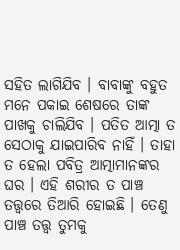ସହିତ ଲାଗିଯିବ । ବାବାଙ୍କୁ ବହୁତ ମନେ ପକାଇ ଶେଷରେ ତାଙ୍କ ପାଖକୁ ଚାଲିଯିବ । ପତିତ ଆତ୍ମା ତ ସେଠାକୁ ଯାଇପାରିବ ନାହିଁ । ତାହା ତ ହେଲା ପବିତ୍ର ଆତ୍ମାମାନଙ୍କର ଘର । ଏହି ଶରୀର ତ ପାଞ୍ଚ ତତ୍ତ୍ୱରେ ତିଆରି ହୋଇଛି । ତେଣୁ ପାଞ୍ଚ ତତ୍ତ୍ୱ ତୁମକୁ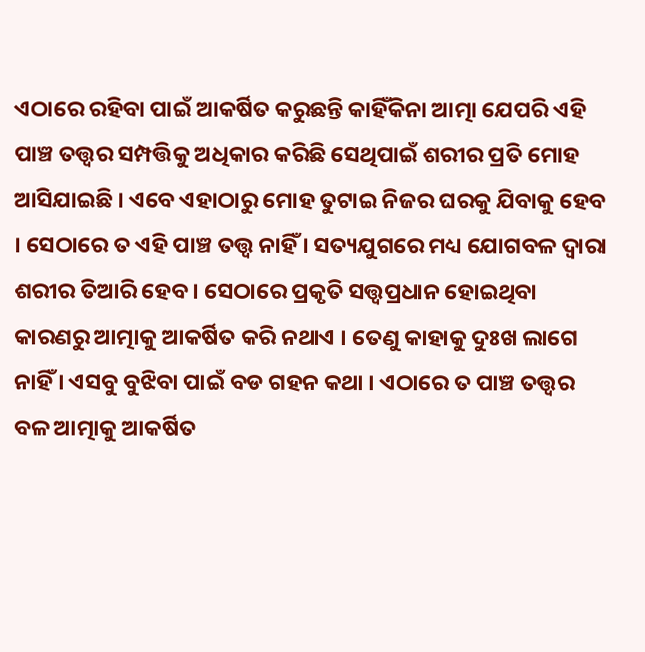ଏଠାରେ ରହିବା ପାଇଁ ଆକର୍ଷିତ କରୁଛନ୍ତି କାହିଁକିନା ଆତ୍ମା ଯେପରି ଏହି ପାଞ୍ଚ ତତ୍ତ୍ୱର ସମ୍ପତ୍ତିକୁ ଅଧିକାର କରିଛି ସେଥିପାଇଁ ଶରୀର ପ୍ରତି ମୋହ ଆସିଯାଇଛି । ଏବେ ଏହାଠାରୁ ମୋହ ତୁଟାଇ ନିଜର ଘରକୁ ଯିବାକୁ ହେବ । ସେଠାରେ ତ ଏହି ପାଞ୍ଚ ତତ୍ତ୍ୱ ନାହିଁ । ସତ୍ୟଯୁଗରେ ମଧ୍ୟ ଯୋଗବଳ ଦ୍ୱାରା ଶରୀର ତିଆରି ହେବ । ସେଠାରେ ପ୍ରକୃତି ସତ୍ତ୍ୱପ୍ରଧାନ ହୋଇଥିବା କାରଣରୁ ଆତ୍ମାକୁ ଆକର୍ଷିତ କରି ନଥାଏ । ତେଣୁ କାହାକୁ ଦୁଃଖ ଲାଗେ ନାହିଁ । ଏସବୁ ବୁଝିବା ପାଇଁ ବଡ ଗହନ କଥା । ଏଠାରେ ତ ପାଞ୍ଚ ତତ୍ତ୍ୱର ବଳ ଆତ୍ମାକୁ ଆକର୍ଷିତ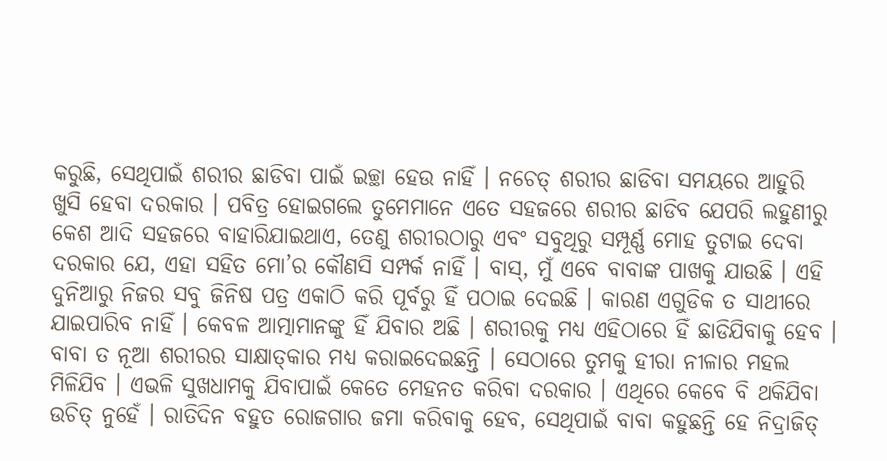କରୁଛି, ସେଥିପାଇଁ ଶରୀର ଛାଡିବା ପାଇଁ ଇଚ୍ଛା ହେଉ ନାହିଁ । ନଚେତ୍ ଶରୀର ଛାଡିବା ସମୟରେ ଆହୁରି ଖୁସି ହେବା ଦରକାର । ପବିତ୍ର ହୋଇଗଲେ ତୁମେମାନେ ଏତେ ସହଜରେ ଶରୀର ଛାଡିବ ଯେପରି ଲହୁଣୀରୁ କେଶ ଆଦି ସହଜରେ ବାହାରିଯାଇଥାଏ, ତେଣୁ ଶରୀରଠାରୁ ଏବଂ ସବୁଥିରୁ ସମ୍ପୂର୍ଣ୍ଣ ମୋହ ତୁଟାଇ ଦେବା ଦରକାର ଯେ, ଏହା ସହିତ ମୋ’ର କୌଣସି ସମ୍ପର୍କ ନାହିଁ । ବାସ୍‌, ମୁଁ ଏବେ ବାବାଙ୍କ ପାଖକୁ ଯାଉଛି । ଏହି ଦୁନିଆରୁ ନିଜର ସବୁ ଜିନିଷ ପତ୍ର ଏକାଠି କରି ପୂର୍ବରୁ ହିଁ ପଠାଇ ଦେଇଛି । କାରଣ ଏଗୁଡିକ ତ ସାଥୀରେ ଯାଇପାରିବ ନାହିଁ । କେବଳ ଆତ୍ମାମାନଙ୍କୁ ହିଁ ଯିବାର ଅଛି । ଶରୀରକୁ ମଧ୍ୟ ଏହିଠାରେ ହିଁ ଛାଡିଯିବାକୁ ହେବ । ବାବା ତ ନୂଆ ଶରୀରର ସାକ୍ଷାତ୍‌କାର ମଧ୍ୟ କରାଇଦେଇଛନ୍ତି । ସେଠାରେ ତୁମକୁ ହୀରା ନୀଳାର ମହଲ ମିଳିଯିବ । ଏଭଳି ସୁଖଧାମକୁ ଯିବାପାଇଁ କେତେ ମେହନତ କରିବା ଦରକାର । ଏଥିରେ କେବେ ବି ଥକିଯିବା ଉଚିତ୍ ନୁହେଁ । ରାତିଦିନ ବହୁତ ରୋଜଗାର ଜମା କରିବାକୁ ହେବ, ସେଥିପାଇଁ ବାବା କହୁଛନ୍ତି ହେ ନିଦ୍ରାଜିତ୍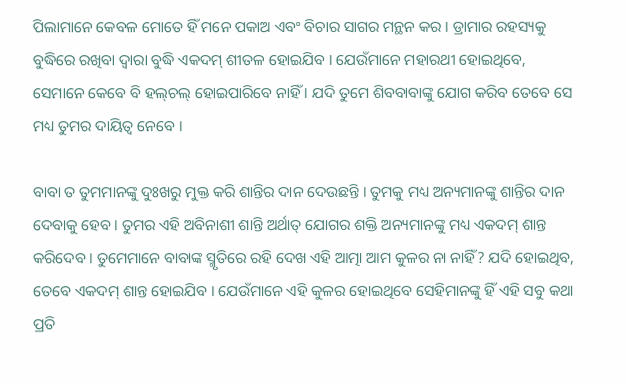ପିଲାମାନେ କେବଳ ମୋତେ ହିଁ ମନେ ପକାଅ ଏବଂ ବିଚାର ସାଗର ମନ୍ଥନ କର । ଡ୍ରାମାର ରହସ୍ୟକୁ ବୁଦ୍ଧିରେ ରଖିବା ଦ୍ୱାରା ବୁଦ୍ଧି ଏକଦମ୍ ଶୀତଳ ହୋଇଯିବ । ଯେଉଁମାନେ ମହାରଥୀ ହୋଇଥିବେ, ସେମାନେ କେବେ ବି ହଲ୍‌ଚଲ୍ ହୋଇପାରିବେ ନାହିଁ । ଯଦି ତୁମେ ଶିବବାବାଙ୍କୁ ଯୋଗ କରିବ ତେବେ ସେ ମଧ୍ୟ ତୁମର ଦାୟିତ୍ୱ ନେବେ ।

ବାବା ତ ତୁମମାନଙ୍କୁ ଦୁଃଖରୁ ମୁକ୍ତ କରି ଶାନ୍ତିର ଦାନ ଦେଉଛନ୍ତି । ତୁମକୁ ମଧ୍ୟ ଅନ୍ୟମାନଙ୍କୁ ଶାନ୍ତିର ଦାନ ଦେବାକୁ ହେବ । ତୁମର ଏହି ଅବିନାଶୀ ଶାନ୍ତି ଅର୍ଥାତ୍ ଯୋଗର ଶକ୍ତି ଅନ୍ୟମାନଙ୍କୁ ମଧ୍ୟ ଏକଦମ୍ ଶାନ୍ତ କରିଦେବ । ତୁମେମାନେ ବାବାଙ୍କ ସ୍ମୃତିରେ ରହି ଦେଖ ଏହି ଆତ୍ମା ଆମ କୁଳର ନା ନାହିଁ? ଯଦି ହୋଇଥିବ, ତେବେ ଏକଦମ୍ ଶାନ୍ତ ହୋଇଯିବ । ଯେଉଁମାନେ ଏହି କୁଳର ହୋଇଥିବେ ସେହିମାନଙ୍କୁ ହିଁ ଏହି ସବୁ କଥା ପ୍ରତି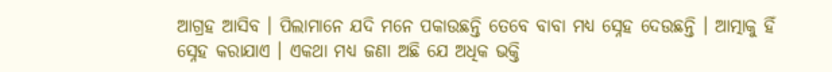ଆଗ୍ରହ ଆସିବ । ପିଲାମାନେ ଯଦି ମନେ ପକାଉଛନ୍ତି ତେବେ ବାବା ମଧ୍ୟ ସ୍ନେହ ଦେଉଛନ୍ତି । ଆତ୍ମାକୁ ହିଁ ସ୍ନେହ କରାଯାଏ । ଏକଥା ମଧ୍ୟ ଜଣା ଅଛି ଯେ ଅଧିକ ଭକ୍ତି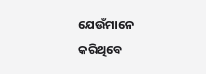ଯେଉଁମାନେ କରିଥିବେ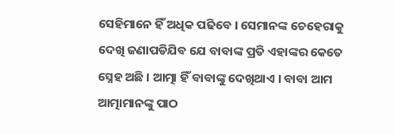ସେହିମାନେ ହିଁ ଅଧିକ ପଢିବେ । ସେମାନଙ୍କ ଚେହେରାକୁ ଦେଖି ଜଣାପଡିଯିବ ଯେ ବାବାଙ୍କ ପ୍ରତି ଏହାଙ୍କର କେତେ ସ୍ନେହ ଅଛି । ଆତ୍ମା ହିଁ ବାବାଙ୍କୁ ଦେଖିଥାଏ । ବାବା ଆମ ଆତ୍ମାମାନଙ୍କୁ ପାଠ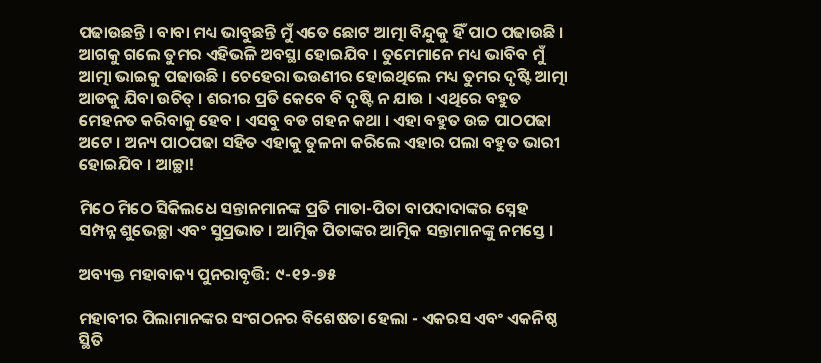ପଢାଉଛନ୍ତି । ବାବା ମଧ୍ୟ ଭାବୁଛନ୍ତି ମୁଁ ଏତେ ଛୋଟ ଆତ୍ମା ବିନ୍ଦୁକୁ ହିଁ ପାଠ ପଢାଉଛି । ଆଗକୁ ଗଲେ ତୁମର ଏହିଭଳି ଅବସ୍ଥା ହୋଇଯିବ । ତୁମେମାନେ ମଧ୍ୟ ଭାବିବ ମୁଁ ଆତ୍ମା ଭାଇକୁ ପଢାଉଛି । ଚେହେରା ଭଉଣୀର ହୋଇଥିଲେ ମଧ୍ୟ ତୁମର ଦୃଷ୍ଟି ଆତ୍ମା ଆଡକୁ ଯିବା ଉଚିତ୍ । ଶରୀର ପ୍ରତି କେବେ ବି ଦୃଷ୍ଟି ନ ଯାଉ । ଏଥିରେ ବହୁତ ମେହନତ କରିବାକୁ ହେବ । ଏସବୁ ବଡ ଗହନ କଥା । ଏହା ବହୁତ ଉଚ୍ଚ ପାଠପଢା ଅଟେ । ଅନ୍ୟ ପାଠପଢା ସହିତ ଏହାକୁ ତୁଳନା କରିଲେ ଏହାର ପଲା ବହୁତ ଭାରୀ ହୋଇଯିବ । ଆଚ୍ଛା!

ମିଠେ ମିଠେ ସିକିଲଧେ ସନ୍ତାନମାନଙ୍କ ପ୍ରତି ମାତା-ପିତା ବାପଦାଦାଙ୍କର ସ୍ନେହ ସମ୍ପନ୍ନ ଶୁଭେଚ୍ଛା ଏବଂ ସୁପ୍ରଭାତ । ଆତ୍ମିକ ପିତାଙ୍କର ଆତ୍ମିକ ସନ୍ତାମାନଙ୍କୁ ନମସ୍ତେ ।

ଅବ୍ୟକ୍ତ ମହାବାକ୍ୟ ପୁନରାବୃତ୍ତି: ୯-୧୨-୭୫

ମହାବୀର ପିଲାମାନଙ୍କର ସଂଗଠନର ବିଶେଷତା ହେଲା - ଏକରସ ଏବଂ ଏକନିଷ୍ଠ ସ୍ଥିତି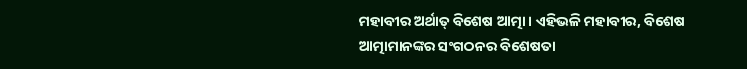ମହାବୀର ଅର୍ଥାତ୍ ବିଶେଷ ଆତ୍ମା । ଏହିଭଳି ମହାବୀର, ବିଶେଷ ଆତ୍ମାମାନଙ୍କର ସଂଗଠନର ବିଶେଷତା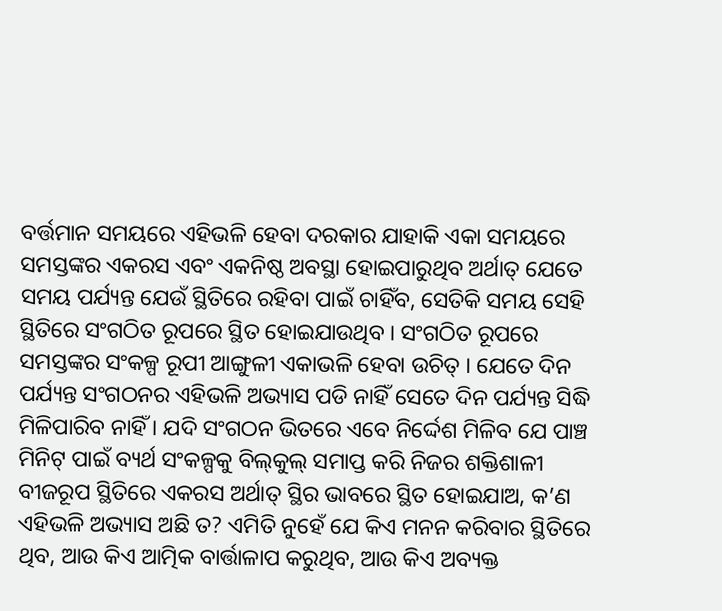ବର୍ତ୍ତମାନ ସମୟରେ ଏହିଭଳି ହେବା ଦରକାର ଯାହାକି ଏକା ସମୟରେ ସମସ୍ତଙ୍କର ଏକରସ ଏବଂ ଏକନିଷ୍ଠ ଅବସ୍ଥା ହୋଇପାରୁଥିବ ଅର୍ଥାତ୍ ଯେତେ ସମୟ ପର୍ଯ୍ୟନ୍ତ ଯେଉଁ ସ୍ଥିତିରେ ରହିବା ପାଇଁ ଚାହିଁବ, ସେତିକି ସମୟ ସେହି ସ୍ଥିତିରେ ସଂଗଠିତ ରୂପରେ ସ୍ଥିତ ହୋଇଯାଉଥିବ । ସଂଗଠିତ ରୂପରେ ସମସ୍ତଙ୍କର ସଂକଳ୍ପ ରୂପୀ ଆଙ୍ଗୁଳୀ ଏକାଭଳି ହେବା ଉଚିତ୍ । ଯେତେ ଦିନ ପର୍ଯ୍ୟନ୍ତ ସଂଗଠନର ଏହିଭଳି ଅଭ୍ୟାସ ପଡି ନାହିଁ ସେତେ ଦିନ ପର୍ଯ୍ୟନ୍ତ ସିଦ୍ଧି ମିଳିପାରିବ ନାହିଁ । ଯଦି ସଂଗଠନ ଭିତରେ ଏବେ ନିର୍ଦ୍ଦେଶ ମିଳିବ ଯେ ପାଞ୍ଚ ମିନିଟ୍ ପାଇଁ ବ୍ୟର୍ଥ ସଂକଳ୍ପକୁ ବିଲ୍‌କୁଲ୍ ସମାପ୍ତ କରି ନିଜର ଶକ୍ତିଶାଳୀ ବୀଜରୂପ ସ୍ଥିତିରେ ଏକରସ ଅର୍ଥାତ୍ ସ୍ଥିର ଭାବରେ ସ୍ଥିତ ହୋଇଯାଅ, କ’ଣ ଏହିଭଳି ଅଭ୍ୟାସ ଅଛି ତ? ଏମିତି ନୁହେଁ ଯେ କିଏ ମନନ କରିବାର ସ୍ଥିତିରେ ଥିବ, ଆଉ କିଏ ଆତ୍ମିକ ବାର୍ତ୍ତାଳାପ କରୁଥିବ, ଆଉ କିଏ ଅବ୍ୟକ୍ତ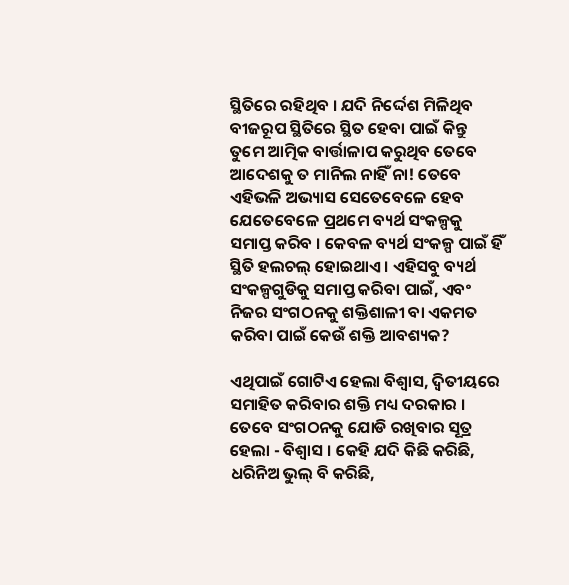ସ୍ଥିତିରେ ରହିଥିବ । ଯଦି ନିର୍ଦ୍ଦେଶ ମିଳିଥିବ ବୀଜରୂପ ସ୍ଥିତିରେ ସ୍ଥିତ ହେବା ପାଇଁ କିନ୍ତୁ ତୁମେ ଆତ୍ମିକ ବାର୍ତ୍ତାଳାପ କରୁଥିବ ତେବେ ଆଦେଶକୁ ତ ମାନିଲ ନାହିଁ ନା! ତେବେ ଏହିଭଳି ଅଭ୍ୟାସ ସେତେବେଳେ ହେବ ଯେତେବେଳେ ପ୍ରଥମେ ବ୍ୟର୍ଥ ସଂକଳ୍ପକୁ ସମାପ୍ତ କରିବ । କେବଳ ବ୍ୟର୍ଥ ସଂକଳ୍ପ ପାଇଁ ହିଁ ସ୍ଥିତି ହଲଚଲ୍ ହୋଇଥାଏ । ଏହିସବୁ ବ୍ୟର୍ଥ ସଂକଳ୍ପଗୁଡିକୁ ସମାପ୍ତ କରିବା ପାଇଁ, ଏବଂ ନିଜର ସଂଗଠନକୁ ଶକ୍ତିଶାଳୀ ବା ଏକମତ କରିବା ପାଇଁ କେଉଁ ଶକ୍ତି ଆବଶ୍ୟକ?

ଏଥିପାଇଁ ଗୋଟିଏ ହେଲା ବିଶ୍ୱାସ, ଦ୍ୱିତୀୟରେ ସମାହିତ କରିବାର ଶକ୍ତି ମଧ୍ୟ ଦରକାର । ତେବେ ସଂଗଠନକୁ ଯୋଡି ରଖିବାର ସୂତ୍ର ହେଲା - ବିଶ୍ୱାସ । କେହି ଯଦି କିଛି କରିଛି, ଧରିନିଅ ଭୁଲ୍ ବି କରିଛି,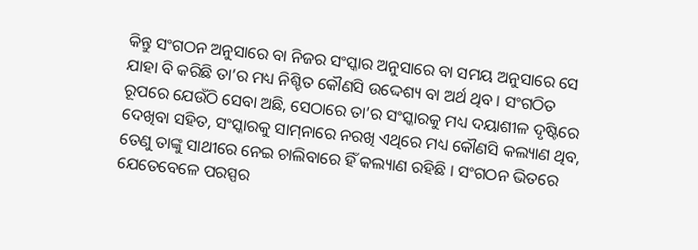କିନ୍ତୁ ସଂଗଠନ ଅନୁସାରେ ବା ନିଜର ସଂସ୍କାର ଅନୁସାରେ ବା ସମୟ ଅନୁସାରେ ସେ ଯାହା ବି କରିଛି ତା’ର ମଧ୍ୟ ନିଶ୍ଚିତ କୌଣସି ଉଦ୍ଦେଶ୍ୟ ବା ଅର୍ଥ ଥିବ । ସଂଗଠିତ ରୂପରେ ଯେଉଁଠି ସେବା ଅଛି, ସେଠାରେ ତା’ର ସଂସ୍କାରକୁ ମଧ୍ୟ ଦୟାଶୀଳ ଦୃଷ୍ଟିରେ ଦେଖିବା ସହିତ, ସଂସ୍କାରକୁ ସାମ୍‌ନାରେ ନରଖି ଏଥିରେ ମଧ୍ୟ କୌଣସି କଲ୍ୟାଣ ଥିବ, ତେଣୁ ତାଙ୍କୁ ସାଥୀରେ ନେଇ ଚାଲିବାରେ ହିଁ କଲ୍ୟାଣ ରହିଛି । ସଂଗଠନ ଭିତରେ ଯେତେବେଳେ ପରସ୍ପର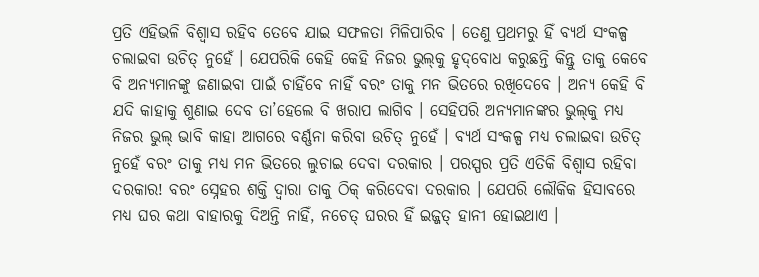ପ୍ରତି ଏହିଭଳି ବିଶ୍ୱାସ ରହିବ ତେବେ ଯାଇ ସଫଳତା ମିଳିପାରିବ । ତେଣୁ ପ୍ରଥମରୁ ହିଁ ବ୍ୟର୍ଥ ସଂକଳ୍ପ ଚଲାଇବା ଉଚିତ୍ ନୁହେଁ । ଯେପରିକି କେହି କେହି ନିଜର ଭୁଲ୍‌କୁ ହୃଦ୍‌ବୋଧ କରୁଛନ୍ତି କିନ୍ତୁ ତାକୁ କେବେ ବି ଅନ୍ୟମାନଙ୍କୁ ଜଣାଇବା ପାଇଁ ଚାହିଁବେ ନାହିଁ ବରଂ ତାକୁ ମନ ଭିତରେ ରଖିଦେବେ । ଅନ୍ୟ କେହି ବି ଯଦି କାହାକୁ ଶୁଣାଇ ଦେବ ତା’ହେଲେ ବି ଖରାପ ଲାଗିବ । ସେହିପରି ଅନ୍ୟମାନଙ୍କର ଭୁଲ୍‌କୁ ମଧ୍ୟ ନିଜର ଭୁଲ୍ ଭାବି କାହା ଆଗରେ ବର୍ଣ୍ଣନା କରିବା ଉଚିତ୍ ନୁହେଁ । ବ୍ୟର୍ଥ ସଂକଳ୍ପ ମଧ୍ୟ ଚଲାଇବା ଉଚିତ୍ ନୁହେଁ ବରଂ ତାକୁ ମଧ୍ୟ ମନ ଭିତରେ ଲୁଚାଇ ଦେବା ଦରକାର । ପରସ୍ପର ପ୍ରତି ଏତିକି ବିଶ୍ୱାସ ରହିବା ଦରକାର! ବରଂ ସ୍ନେହର ଶକ୍ତି ଦ୍ୱାରା ତାକୁ ଠିକ୍ କରିଦେବା ଦରକାର । ଯେପରି ଲୌକିକ ହିସାବରେ ମଧ୍ୟ ଘର କଥା ବାହାରକୁ ଦିଅନ୍ତି ନାହିଁ, ନଚେତ୍ ଘରର ହିଁ ଇଜ୍ଜତ୍ ହାନୀ ହୋଇଥାଏ ।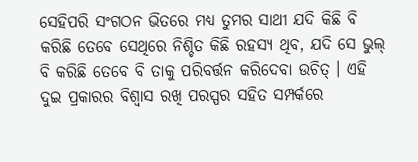ସେହିପରି ସଂଗଠନ ଭିତରେ ମଧ୍ୟ ତୁମର ସାଥୀ ଯଦି କିଛି ବି କରିଛି ତେବେ ସେଥିରେ ନିଶ୍ଚିତ କିଛି ରହସ୍ୟ ଥିବ, ଯଦି ସେ ଭୁଲ୍ ବି କରିଛି ତେବେ ବି ତାକୁ ପରିବର୍ତ୍ତନ କରିଦେବା ଉଚିତ୍ । ଏହି ଦୁଇ ପ୍ରକାରର ବିଶ୍ୱାସ ରଖି ପରସ୍ପର ସହିତ ସମ୍ପର୍କରେ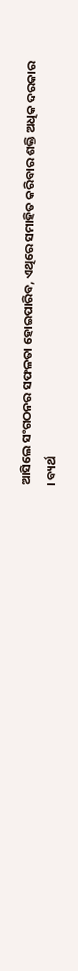ଆସିଲେ ସଂଗଠନର ସଫଳତା ହୋଇପାରିବ, ଏଥିରେ ସମାହିତ କରିବାର ଶକ୍ତି ଅଧିକ ଦରକାର । ବ୍ୟର୍ଥ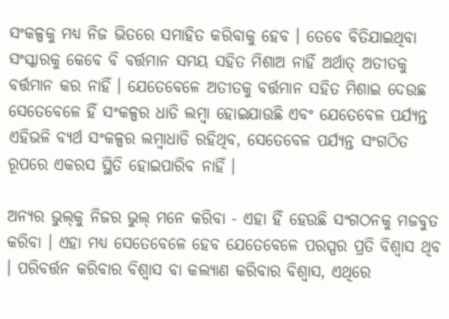ସଂକଳ୍ପକୁ ମଧ୍ୟ ନିଜ ଭିତରେ ସମାହିତ କରିବାକୁ ହେବ । ତେବେ ବିତିଯାଇଥିବା ସଂସ୍କାରକୁ କେବେ ବି ବର୍ତ୍ତମାନ ସମୟ ସହିତ ମିଶାଅ ନାହିଁ ଅର୍ଥାତ୍ ଅତୀତକୁ ବର୍ତ୍ତମାନ କର ନାହିଁ । ଯେତେବେଳେ ଅତୀତକୁ ବର୍ତ୍ତମାନ ସହିତ ମିଶାଇ ଦେଉଛ ସେତେବେଳେ ହିଁ ସଂକଳ୍ପର ଧାଡି ଲମ୍ବା ହୋଇଯାଉଛି ଏବଂ ଯେତେବେଳ ପର୍ଯ୍ୟନ୍ତ ଏହିଭଳି ବ୍ୟର୍ଥ ସଂକଳ୍ପର ଲମ୍ବାଧାଡି ରହିଥିବ, ସେତେବେଳ ପର୍ଯ୍ୟନ୍ତ ସଂଗଠିତ ରୂପରେ ଏକରସ ସ୍ଥିତି ହୋଇପାରିବ ନାହିଁ ।

ଅନ୍ୟର ଭୁଲ୍‌କୁ ନିଜର ଭୁଲ୍ ମନେ କରିବା - ଏହା ହିଁ ହେଉଛି ସଂଗଠନକୁ ମଜବୁତ କରିବା । ଏହା ମଧ୍ୟ ସେତେବେଳେ ହେବ ଯେତେବେଳେ ପରସ୍ପର ପ୍ରତି ବିଶ୍ୱାସ ଥିବ । ପରିବର୍ତ୍ତନ କରିବାର ବିଶ୍ୱାସ ବା କଲ୍ୟାଣ କରିବାର ବିଶ୍ୱାସ, ଏଥିରେ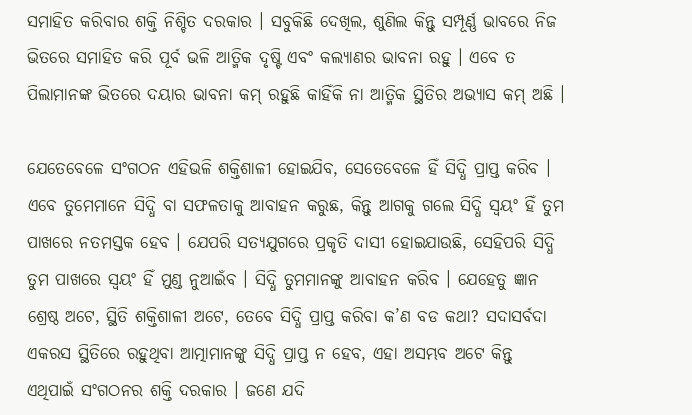ସମାହିତ କରିବାର ଶକ୍ତି ନିଶ୍ଚିତ ଦରକାର । ସବୁକିଛି ଦେଖିଲ, ଶୁଣିଲ କିନ୍ତୁ ସମ୍ପୂର୍ଣ୍ଣ ଭାବରେ ନିଜ ଭିତରେ ସମାହିତ କରି ପୂର୍ବ ଭଳି ଆତ୍ମିକ ଦୃଷ୍ଟି ଏବଂ କଲ୍ୟାଣର ଭାବନା ରହୁ । ଏବେ ତ ପିଲାମାନଙ୍କ ଭିତରେ ଦୟାର ଭାବନା କମ୍ ରହୁଛି କାହିଁକି ନା ଆତ୍ମିକ ସ୍ଥିତିର ଅଭ୍ୟାସ କମ୍ ଅଛି ।

ଯେତେବେଳେ ସଂଗଠନ ଏହିଭଳି ଶକ୍ତିଶାଳୀ ହୋଇଯିବ, ସେତେବେଳେ ହିଁ ସିଦ୍ଧି ପ୍ରାପ୍ତ କରିବ । ଏବେ ତୁମେମାନେ ସିଦ୍ଧି ବା ସଫଳତାକୁ ଆବାହନ କରୁଛ, କିନ୍ତୁ ଆଗକୁ ଗଲେ ସିଦ୍ଧି ସ୍ୱୟଂ ହିଁ ତୁମ ପାଖରେ ନତମସ୍ତକ ହେବ । ଯେପରି ସତ୍ୟଯୁଗରେ ପ୍ରକୃତି ଦାସୀ ହୋଇଯାଉଛି, ସେହିପରି ସିଦ୍ଧି ତୁମ ପାଖରେ ସ୍ୱୟଂ ହିଁ ମୁଣ୍ଡ ନୁଆଇଁବ । ସିଦ୍ଧି ତୁମମାନଙ୍କୁ ଆବାହନ କରିବ । ଯେହେତୁ ଜ୍ଞାନ ଶ୍ରେଷ୍ଠ ଅଟେ, ସ୍ଥିତି ଶକ୍ତିଶାଳୀ ଅଟେ, ତେବେ ସିଦ୍ଧି ପ୍ରାପ୍ତ କରିବା କ’ଣ ବଡ କଥା? ସଦାସର୍ବଦା ଏକରସ ସ୍ଥିତିରେ ରହୁଥିବା ଆତ୍ମାମାନଙ୍କୁ ସିଦ୍ଧି ପ୍ରାପ୍ତ ନ ହେବ, ଏହା ଅସମ୍ଭବ ଅଟେ କିନ୍ତୁ ଏଥିପାଇଁ ସଂଗଠନର ଶକ୍ତି ଦରକାର । ଜଣେ ଯଦି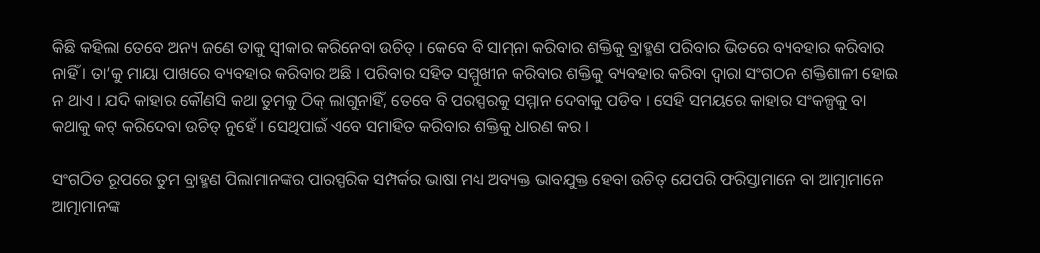କିଛି କହିଲା ତେବେ ଅନ୍ୟ ଜଣେ ତାକୁ ସ୍ୱୀକାର କରିନେବା ଉଚିତ୍ । କେବେ ବି ସାମ୍‌ନା କରିବାର ଶକ୍ତିକୁ ବ୍ରାହ୍ମଣ ପରିବାର ଭିତରେ ବ୍ୟବହାର କରିବାର ନାହିଁ । ତା’କୁ ମାୟା ପାଖରେ ବ୍ୟବହାର କରିବାର ଅଛି । ପରିବାର ସହିତ ସମ୍ମୁଖୀନ କରିବାର ଶକ୍ତିକୁ ବ୍ୟବହାର କରିବା ଦ୍ୱାରା ସଂଗଠନ ଶକ୍ତିଶାଳୀ ହୋଇ ନ ଥାଏ । ଯଦି କାହାର କୌଣସି କଥା ତୁମକୁ ଠିକ୍ ଲାଗୁନାହିଁ, ତେବେ ବି ପରସ୍ପରକୁ ସମ୍ମାନ ଦେବାକୁ ପଡିବ । ସେହି ସମୟରେ କାହାର ସଂକଳ୍ପକୁ ବା କଥାକୁ କଟ୍ କରିଦେବା ଉଚିତ୍ ନୁହେଁ । ସେଥିପାଇଁ ଏବେ ସମାହିତ କରିବାର ଶକ୍ତିକୁ ଧାରଣ କର ।

ସଂଗଠିତ ରୂପରେ ତୁମ ବ୍ରାହ୍ମଣ ପିଲାମାନଙ୍କର ପାରସ୍ପରିକ ସମ୍ପର୍କର ଭାଷା ମଧ୍ୟ ଅବ୍ୟକ୍ତ ଭାବଯୁକ୍ତ ହେବା ଉଚିତ୍ ଯେପରି ଫରିସ୍ତାମାନେ ବା ଆତ୍ମାମାନେ ଆତ୍ମାମାନଙ୍କ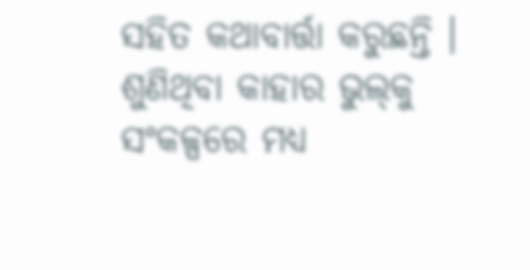ସହିତ କଥାବାର୍ତ୍ତା କରୁଛନ୍ତି । ଶୁଣିଥିବା କାହାର ଭୁଲ୍‌କୁ ସଂକଳ୍ପରେ ମଧ୍ୟ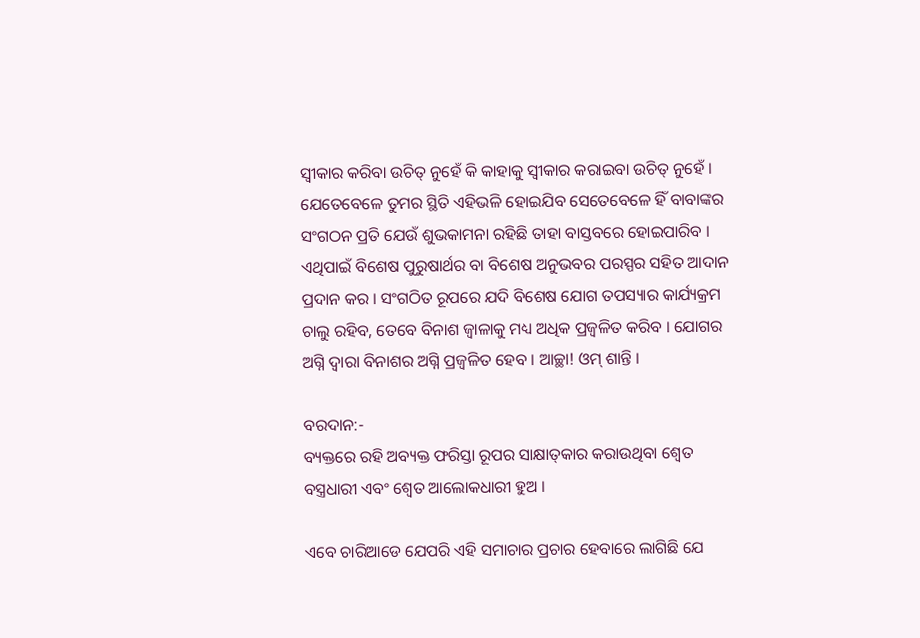ସ୍ୱୀକାର କରିବା ଉଚିତ୍ ନୁହେଁ କି କାହାକୁ ସ୍ୱୀକାର କରାଇବା ଉଚିତ୍ ନୁହେଁ । ଯେତେବେଳେ ତୁମର ସ୍ଥିତି ଏହିଭଳି ହୋଇଯିବ ସେତେବେଳେ ହିଁ ବାବାଙ୍କର ସଂଗଠନ ପ୍ରତି ଯେଉଁ ଶୁଭକାମନା ରହିଛି ତାହା ବାସ୍ତବରେ ହୋଇପାରିବ । ଏଥିପାଇଁ ବିଶେଷ ପୁରୁଷାର୍ଥର ବା ବିଶେଷ ଅନୁଭବର ପରସ୍ପର ସହିତ ଆଦାନ ପ୍ରଦାନ କର । ସଂଗଠିତ ରୂପରେ ଯଦି ବିଶେଷ ଯୋଗ ତପସ୍ୟାର କାର୍ଯ୍ୟକ୍ରମ ଚାଲୁ ରହିବ, ତେବେ ବିନାଶ ଜ୍ୱାଳାକୁ ମଧ୍ୟ ଅଧିକ ପ୍ରଜ୍ୱଳିତ କରିବ । ଯୋଗର ଅଗ୍ନି ଦ୍ୱାରା ବିନାଶର ଅଗ୍ନି ପ୍ରଜ୍ୱଳିତ ହେବ । ଆଚ୍ଛା! ଓମ୍ ଶାନ୍ତି ।

ବରଦାନ:-
ବ୍ୟକ୍ତରେ ରହି ଅବ୍ୟକ୍ତ ଫରିସ୍ତା ରୂପର ସାକ୍ଷାତ୍‌କାର କରାଉଥିବା ଶ୍ୱେତ ବସ୍ତ୍ରଧାରୀ ଏବଂ ଶ୍ୱେତ ଆଲୋକଧାରୀ ହୁଅ ।

ଏବେ ଚାରିଆଡେ ଯେପରି ଏହି ସମାଚାର ପ୍ରଚାର ହେବାରେ ଲାଗିଛି ଯେ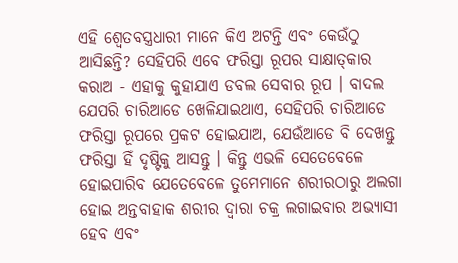ଏହି ଶ୍ୱେତବସ୍ତ୍ରଧାରୀ ମାନେ କିଏ ଅଟନ୍ତି ଏବଂ କେଉଁଠୁ ଆସିଛନ୍ତି? ସେହିପରି ଏବେ ଫରିସ୍ତା ରୂପର ସାକ୍ଷାତ୍‌କାର କରାଅ - ଏହାକୁ କୁହାଯାଏ ଡବଲ ସେବାର ରୂପ । ବାଦଲ ଯେପରି ଚାରିଆଡେ ଖେଳିଯାଇଥାଏ, ସେହିପରି ଚାରିଆଡେ ଫରିସ୍ତା ରୂପରେ ପ୍ରକଟ ହୋଇଯାଅ, ଯେଉଁଆଡେ ବି ଦେଖନ୍ତୁ ଫରିସ୍ତା ହିଁ ଦୃଷ୍ଟିକୁ ଆସନ୍ତୁ । କିନ୍ତୁ ଏଭଳି ସେତେବେଳେ ହୋଇପାରିବ ଯେତେବେଳେ ତୁମେମାନେ ଶରୀରଠାରୁ ଅଲଗା ହୋଇ ଅନ୍ତବାହାକ ଶରୀର ଦ୍ୱାରା ଚକ୍ର ଲଗାଇବାର ଅଭ୍ୟାସୀ ହେବ ଏବଂ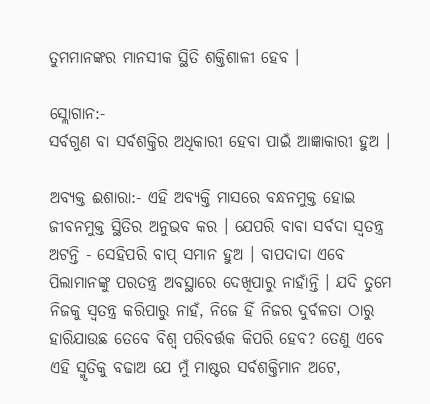ତୁମମାନଙ୍କର ମାନସୀକ ସ୍ଥିତି ଶକ୍ତିଶାଳୀ ହେବ ।

ସ୍ଲୋଗାନ:-
ସର୍ବଗୁଣ ବା ସର୍ବଶକ୍ତିର ଅଧିକାରୀ ହେବା ପାଇଁ ଆଜ୍ଞାକାରୀ ହୁଅ ।

ଅବ୍ୟକ୍ତ ଈଶାରା:- ଏହି ଅବ୍ୟକ୍ତି ମାସରେ ବନ୍ଧନମୁକ୍ତ ହୋଇ ଜୀବନମୁକ୍ତ ସ୍ଥିତିର ଅନୁଭବ କର । ଯେପରି ବାବା ସର୍ବଦା ସ୍ୱତନ୍ତ୍ର ଅଟନ୍ତି - ସେହିପରି ବାପ୍ ସମାନ ହୁଅ । ବାପଦାଦା ଏବେ ପିଲାମାନଙ୍କୁ ପରତନ୍ତ୍ର ଅବସ୍ଥାରେ ଦେଖିପାରୁ ନାହାଁନ୍ତି । ଯଦି ତୁମେ ନିଜକୁ ସ୍ୱତନ୍ତ୍ର କରିପାରୁ ନାହଁ, ନିଜେ ହିଁ ନିଜର ଦୁର୍ବଳତା ଠାରୁ ହାରିଯାଉଛ ତେବେ ବିଶ୍ୱ ପରିବର୍ତ୍ତକ କିପରି ହେବ? ତେଣୁ ଏବେ ଏହି ସ୍ମୃତିକୁ ବଢାଅ ଯେ ମୁଁ ମାଷ୍ଟର ସର୍ବଶକ୍ତିମାନ ଅଟେ,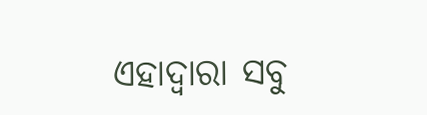ଏହାଦ୍ୱାରା ସବୁ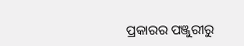ପ୍ରକାରର ପଞ୍ଜୁରୀରୁ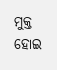ମୁକ୍ତ ହୋଇ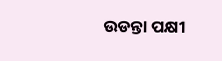ଉଡନ୍ତା ପକ୍ଷୀ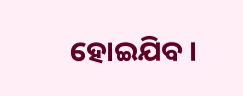ହୋଇଯିବ ।